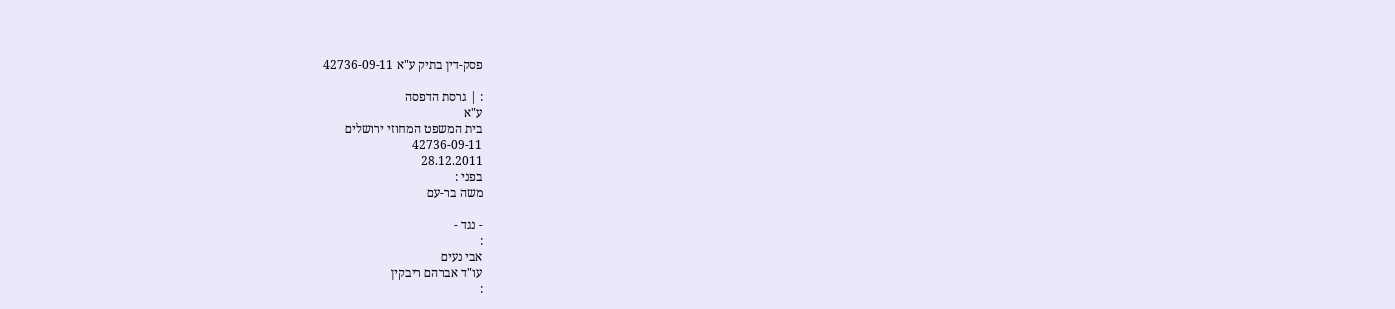פסק-דין בתיק ע"א 42736-09-11

: | גרסת הדפסה
ע"א
בית המשפט המחוזי ירושלים
42736-09-11
28.12.2011
בפני :
משה בר-עם

- נגד -
:
אבי נעים
עו"ד אברהם ריבקין
: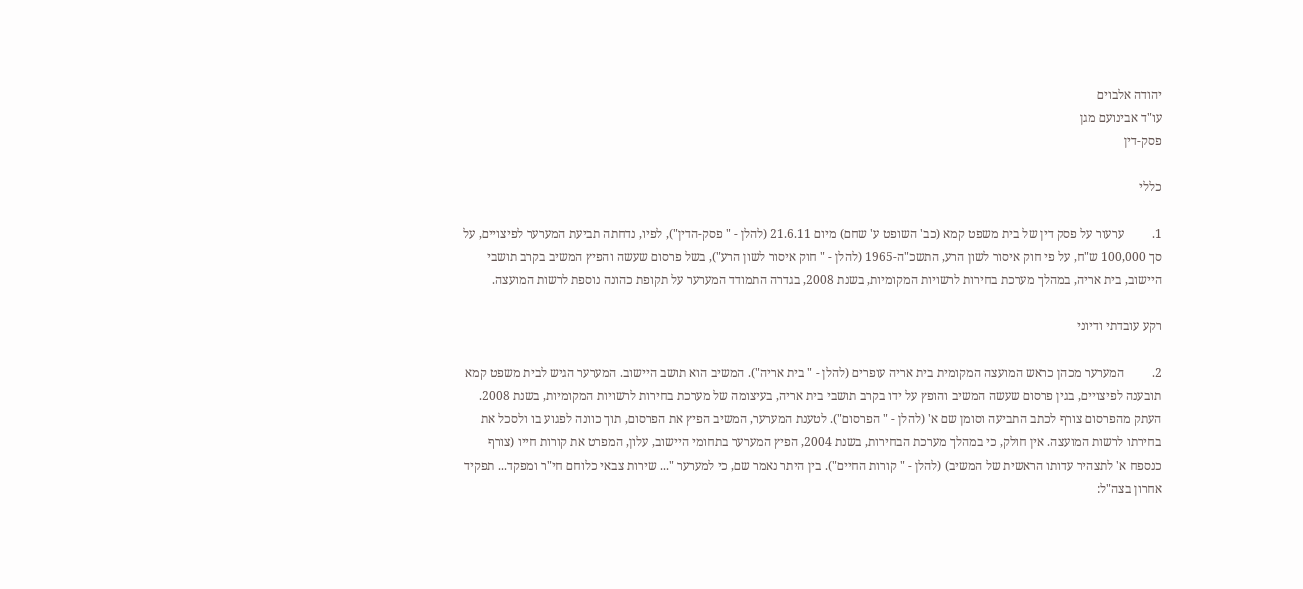יהודה אלבוים
עו"ד אבינועם מגן
פסק-דין

כללי

1.         ערעור על פסק דין של בית משפט קמא (כב' השופט ע' שחם) מיום 21.6.11 (להלן - " פסק-הדין"), לפיו, נדחתה תביעת המערער לפיצויים, על סך 100,000 ש"ח, על פי חוק איסור לשון הרע, התשכ"ה-1965 (להלן - " חוק איסור לשון הרע"), בשל פרסום שעשה והפיץ המשיב בקרב תושבי היישוב, בית אריה, במהלך מערכת בחירות לרשויות המקומיות, בשנת 2008, בגדרה התמודד המערער על תקופת כהונה נוספת לרשות המועצה.

רקע עובדתי ודיוני

2.         המערער מכהן כראש המועצה המקומית בית אריה עופרים (להלן - " בית אריה"). המשיב הוא תושב היישוב. המערער הגיש לבית משפט קמא תובענה לפיצויים, בגין פרסום שעשה המשיב והופץ על ידו בקרב תושבי בית אריה, בעיצומה של מערכת בחירות לרשויות המקומיות, בשנת 2008. העתק מהפרסום צורף לכתב התביעה וסומן שם א' (להלן - " הפרסום"). לטענת המערער, המשיב הפיץ את הפרסום, תוך כוונה לפגוע בו ולסכל את בחירתו לרשות המועצה. אין חולק, כי במהלך מערכת הבחירות, בשנת 2004, הפיץ המערער בתחומי היישוב, עלון, המפרט את קורות חייו (צורף כנספח א' לתצהיר עדותו הראשית של המשיב) (להלן - " קורות החיים"). בין היתר נאמר שם, כי למערער "... שירות צבאי כלוחם חי"ר ומפקד... תפקיד אחרון בצה"ל: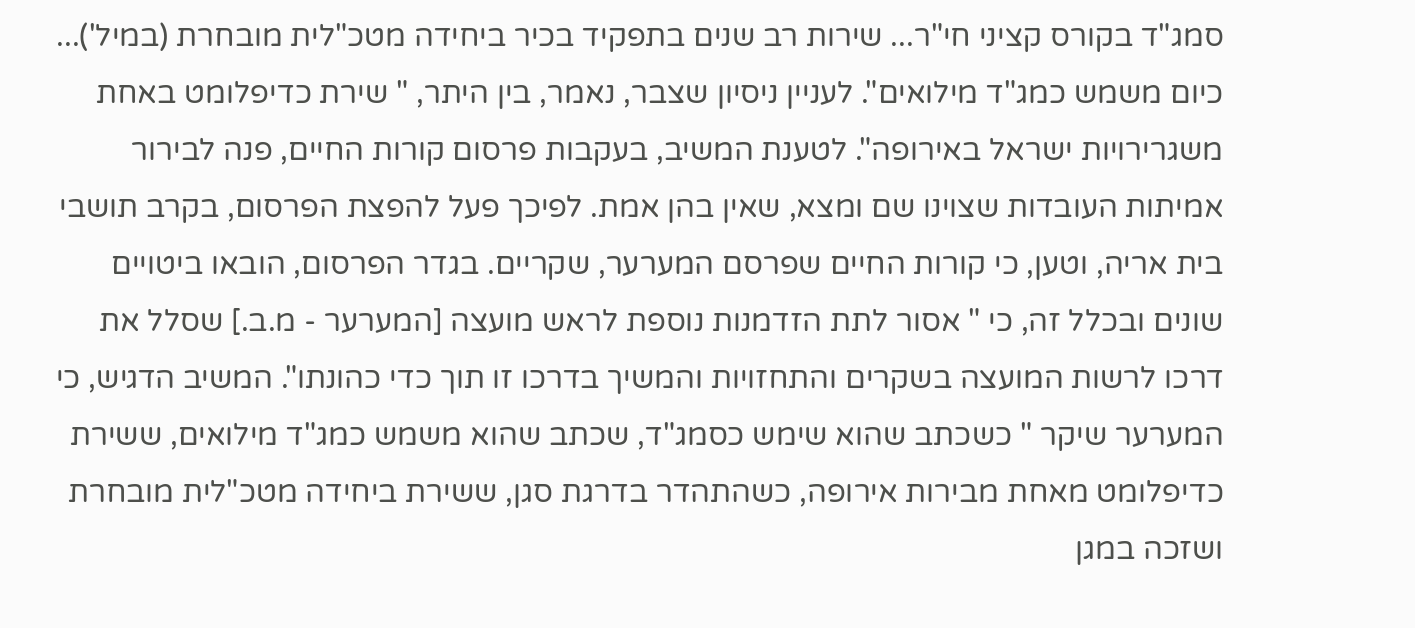סמג"ד בקורס קציני חי"ר... שירות רב שנים בתפקיד בכיר ביחידה מטכ"לית מובחרת (במיל')... כיום משמש כמג"ד מילואים". לעניין ניסיון שצבר, נאמר, בין היתר, " שירת כדיפלומט באחת משגרירויות ישראל באירופה". לטענת המשיב, בעקבות פרסום קורות החיים, פנה לבירור אמיתות העובדות שצוינו שם ומצא, שאין בהן אמת. לפיכך פעל להפצת הפרסום, בקרב תושבי בית אריה, וטען, כי קורות החיים שפרסם המערער, שקריים. בגדר הפרסום, הובאו ביטויים שונים ובכלל זה, כי " אסור לתת הזדמנות נוספת לראש מועצה [המערער - מ.ב.] שסלל את דרכו לרשות המועצה בשקרים והתחזויות והמשיך בדרכו זו תוך כדי כהונתו". המשיב הדגיש, כי המערער שיקר " כשכתב שהוא שימש כסמג"ד, שכתב שהוא משמש כמג"ד מילואים, ששירת כדיפלומט מאחת מבירות אירופה, כשהתהדר בדרגת סגן, ששירת ביחידה מטכ"לית מובחרת ושזכה במגן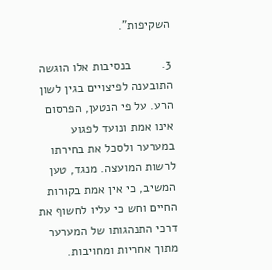השקיפות".

3.         בנסיבות אלו הוגשה התובענה לפיצויים בגין לשון הרע. על פי הנטען, הפרסום אינו אמת ונועד לפגוע במערער ולסכל את בחירתו לרשות המועצה. מנגד, טען המשיב, כי אין אמת בקורות החיים וחש כי עליו לחשוף את דרכי התנהגותו של המערער מתוך אחריות ומחויבות.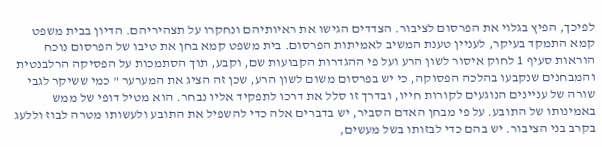לפיכך, הפיץ בגלוי את הפרסום לציבור. הצדדים הגישו את ראיותיהם ונחקרו על תצהיריהם. הדיון בבית משפט קמא התמקד בעיקר, לעניין טענת המשיב לאמיתות הפרסום. בית משפט קמא בחן את טיבו של הפרסום נוכח הוראות סעיף 1 לחוק איסור לשון הרע ועל פי ההגדרות הקבועות שם, וקבע, תוך הסתמכות על הפסיקה הרלבנטית והמבחנים שנקבעו בהלכה הפסוקה, כי יש בפרסום משום לשון הרע, שכן זה הציג את המערער " כמי ששיקר לגבי שורה של עניינים הנוגעים לקורות חייו, ובדרך זו סלל את דרכו לתפקיד אליו נבחר. הוא מטיל דופי של ממש באמינותו של התובע. על פי מבחן האדם הסביר, יש בדברים אלה כדי להשפיל את התובע ולעשותו מטרה לבוז וללעג בקרב בני הציבור. יש בהם כדי לבזותו בשל מעשים,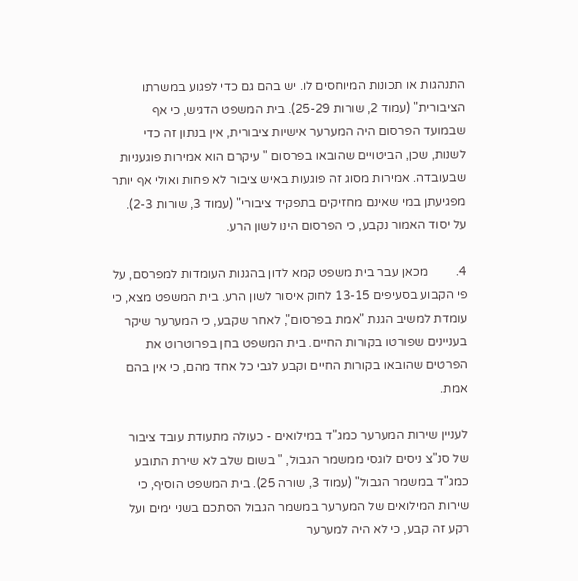התנהגות או תכונות המיוחסים לו. יש בהם גם כדי לפגוע במשרתו הציבורית" (עמוד 2, שורות 25-29). בית המשפט הדגיש, כי אף שבמועד הפרסום היה המערער אישיות ציבורית, אין בנתון זה כדי לשנות, שכן, הביטויים שהובאו בפרסום " עיקרם הוא אמירות פוגעניות שבעובדה. אמירות מסוג זה פוגעות באיש ציבור לא פחות ואולי אף יותר מפגיעתן במי שאינם מחזיקים בתפקיד ציבורי" (עמוד 3, שורות 2-3). על יסוד האמור נקבע, כי הפרסום הינו לשון הרע.

4.         מכאן עבר בית משפט קמא לדון בהגנות העומדות למפרסם, על פי הקבוע בסעיפים 13-15 לחוק איסור לשון הרע. בית המשפט מצא, כי עומדת למשיב הגנת "אמת בפרסום", לאחר שקבע, כי המערער שיקר בעניינים שפורטו בקורות החיים. בית המשפט בחן בפרוטרוט את הפרטים שהובאו בקורות החיים וקבע לגבי כל אחד מהם, כי אין בהם אמת.

לעניין שירות המערער כמג"ד במילואים - כעולה מתעודת עובד ציבור של סנ"צ ניסים לוגסי ממשמר הגבול, " בשום שלב לא שירת התובע כמג"ד במשמר הגבול" (עמוד 3, שורה 25). בית המשפט הוסיף, כי שירות המילואים של המערער במשמר הגבול הסתכם בשני ימים ועל רקע זה קבע, כי לא היה למערער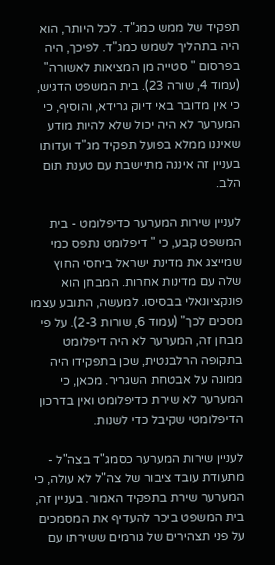תפקיד של ממש כמג"ד. לכל היותר, הוא היה בתהליך לשמש כמג"ד. לפיכך, היה בפרסום " סטייה מן המציאות לאשורה" (עמוד 4, שורה 23). בית המשפט הדגיש, כי אין מדובר באי דיוק גרידא, והוסיף, כי המערער לא היה יכול שלא להיות מודע שאיננו ממלא בפועל תפקיד מג"ד ועדותו בעניין זה איננה מתיישבת עם טענת תום הלב.

לעניין שירות המערער כדיפלומט - בית המשפט קבע, כי " דיפלומט נתפס כמי שמייצג את מדינת ישראל ביחסי החוץ שלה עם מדינות אחרות. המבחן הוא פונקציונאלי בבסיסו. למעשה, התובע עצמו מסכים לכך" (עמוד 6, שורות 2-3). על פי מבחן זה, המערער לא היה דיפלומט בתקופה הרלבנטית, שכן בתפקידו היה ממונה על אבטחת השגריר. מכאן, כי המערער לא שירת כדיפלומט ואין בדרכון הדיפלומטי שקיבל כדי לשנות.

לעניין שירות המערער כסמג"ד בצה"ל - מתעודת עובד ציבור של צה"ל לא עולה, כי המערער שירת בתפקיד האמור. בעניין זה, בית המשפט ביכר להעדיף את המסמכים על פני תצהירים של גורמים ששירתו עם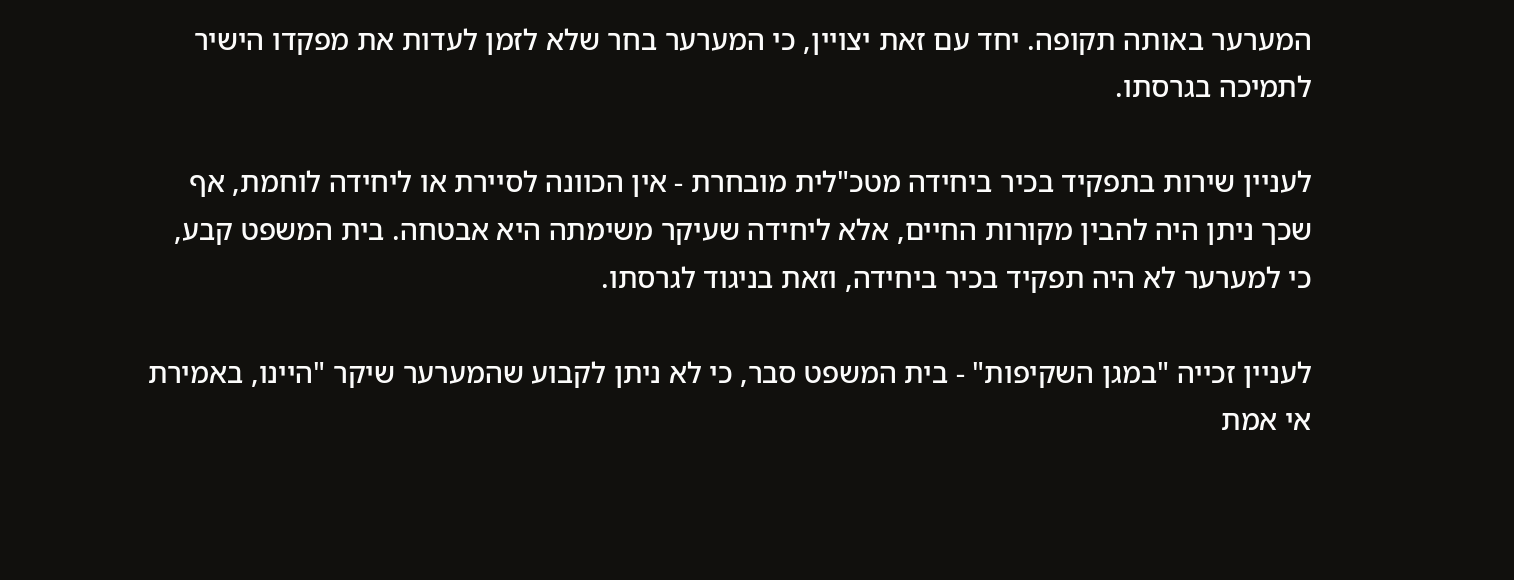המערער באותה תקופה. יחד עם זאת יצויין, כי המערער בחר שלא לזמן לעדות את מפקדו הישיר לתמיכה בגרסתו.

לעניין שירות בתפקיד בכיר ביחידה מטכ"לית מובחרת - אין הכוונה לסיירת או ליחידה לוחמת, אף שכך ניתן היה להבין מקורות החיים, אלא ליחידה שעיקר משימתה היא אבטחה. בית המשפט קבע, כי למערער לא היה תפקיד בכיר ביחידה, וזאת בניגוד לגרסתו.

לעניין זכייה "במגן השקיפות" - בית המשפט סבר, כי לא ניתן לקבוע שהמערער שיקר "היינו, באמירת אי אמת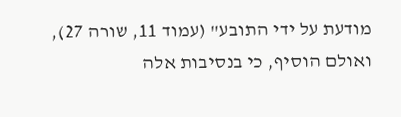מודעת על ידי התובע" (עמוד 11, שורה 27), ואולם הוסיף, כי בנסיבות אלה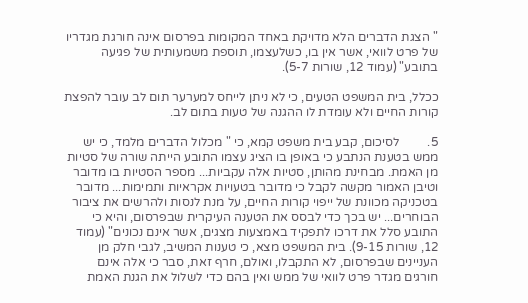" הצגת הדברים הלא מדויקת באחד המקומות בפרסום אינה חורגת מגדריו של פרט לוואי, אשר אין בו, כשלעצמו, תוספת משמעותית של פגיעה בתובע" (עמוד 12, שורות 5-7).

ככלל, בית המשפט הטעים, כי לא ניתן לייחס למערער תום לב עובר להפצת קורות החיים ולא עומדת לו ההגנה של טעות בתום לב.

5.         לסיכום, קבע בית משפט קמא, כי " מכלול הדברים מלמד, כי יש ממש בטענת הנתבע כי באופן בו הציג עצמו התובע הייתה שורה של סטיות מן האמת. מבחינת מהותן, סטיות אלה עקביות... מספר הסטיות בו מדובר וטיבן האמור מקשה לקבל כי מדובר בטעויות אקראיות ותמימות... מדובר בטכניקה מכוונת של ייפוי קורות החיים, על מנת לנסות ולהרשים את ציבור הבוחרים... יש בכך כדי לבסס את הטענה העיקרית שבפרסום, והיא כי התובע סלל את דרכו לתפקיד באמצעות מצגים, אשר אינם נכונים" (עמוד 12, שורות 9-15). בית המשפט מצא, כי טענות המשיב, לגבי חלק מן העניינים שבפרסום, לא התקבלו, ואולם, חרף זאת, סבר כי אלה אינם חורגים מגדר פרט לוואי של ממש ואין בהם כדי לשלול את הגנת האמת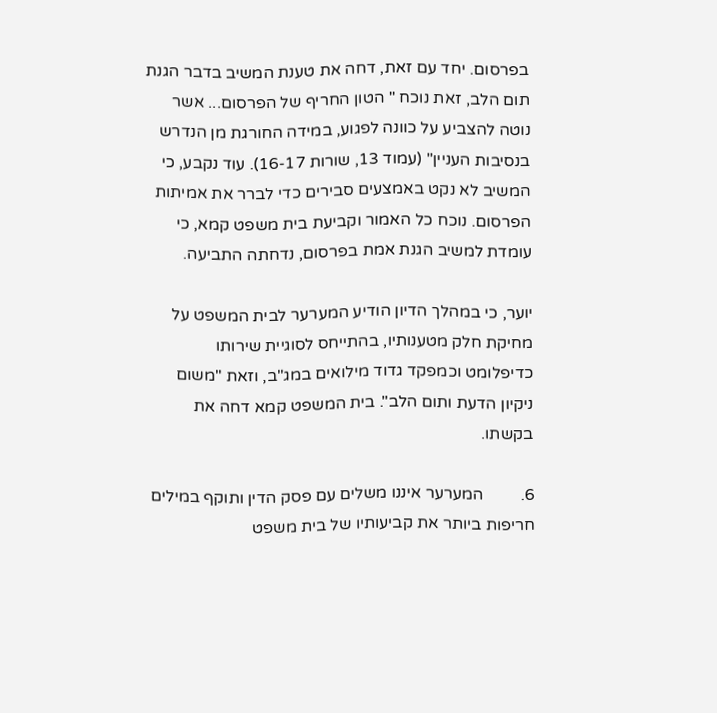בפרסום. יחד עם זאת, דחה את טענת המשיב בדבר הגנת תום הלב, זאת נוכח " הטון החריף של הפרסום... אשר נוטה להצביע על כוונה לפגוע, במידה החורגת מן הנדרש בנסיבות העניין" (עמוד 13, שורות 16-17). עוד נקבע, כי המשיב לא נקט באמצעים סבירים כדי לברר את אמיתות הפרסום. נוכח כל האמור וקביעת בית משפט קמא, כי עומדת למשיב הגנת אמת בפרסום, נדחתה התביעה.

יוער, כי במהלך הדיון הודיע המערער לבית המשפט על מחיקת חלק מטענותיו, בהתייחס לסוגיית שירותו כדיפלומט וכמפקד גדוד מילואים במג"ב, וזאת "משום ניקיון הדעת ותום הלב". בית המשפט קמא דחה את בקשתו.

6.         המערער איננו משלים עם פסק הדין ותוקף במילים חריפות ביותר את קביעותיו של בית משפט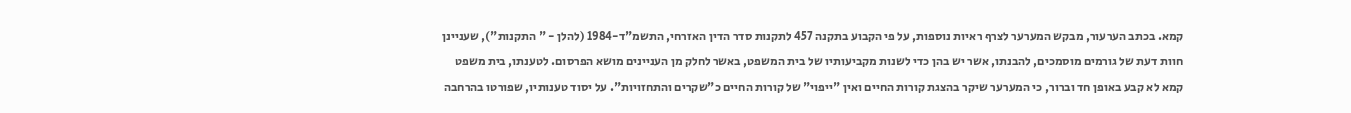קמא. בכתב הערעור, מבקש המערער לצרף ראיות נוספות, על פי הקבוע בתקנה 457 לתקנות סדר הדין האזרחי, התשמ"ד-1984 (להלן - " התקנות"), שעניינן חוות דעת של גורמים מוסמכים, להבנתו, אשר יש בהן כדי לשנות מקביעותיו של בית המשפט, באשר לחלק מן העניינים מושא הפרסום. לטענתו, בית משפט קמא לא קבע באופן חד וברור, כי המערער שיקר בהצגת קורות החיים ואין "ייפוי" של קורות החיים כ"שקרים והתחזויות". על יסוד טענותיו, שפורטו בהרחבה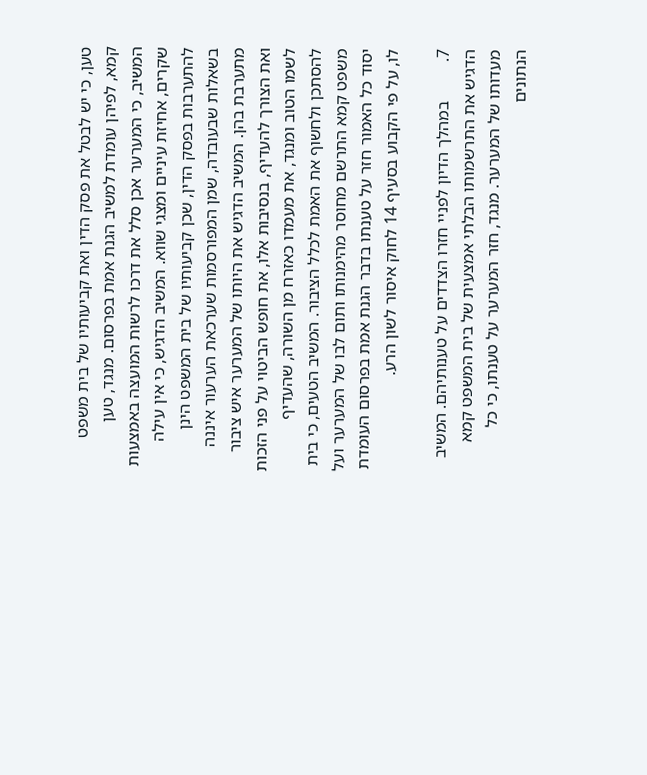טען, כי יש לבטל את פסק הדין ואת קביעותיו של בית משפט קמא, לפיהן עומדת למשיב הגנת אמת בפרסום. מנגד, טען המשיב, כי המערער אכן סלל את דרכו לרשות המועצה באמצעות שקרים, אחיזת עיניים ומצגי שווא. המשיב הדגיש, כי אין עילה להתערבות בפסק הדין, שכן קביעותיו של בית המשפט הינן בשאלות שבעובדה, שמן המפורסמות שערכאת הערעור איננה מתערבת בהן. המשיב הדגיש את היותו של המערער איש ציבור ואת הצורך להעדיף, בנסיבות אלו, את חופש הביטוי על פני הזכות לשמו הטוב ומנגד, את מעמדו כאזרח מן השורה, שהעדיף להסתכן ולחשוף את האמת לכלל הציבור. המשיב הטעים, כי בית משפט קמא התרשם מחוסר מהימנותו ותום לבו של המערער ועל יסוד כל האמור חזר על טענתו בדבר הגנת אמת בפרסום העומדת לו, על פי הקבוע בסעיף 14 לחוק איסור לשון הרע.

7.         במהלך הדיון לפניי חזרו הצדדים על טענותיהם. המשיב הדגיש את התרשמותו הבלתי אמצעית של בית המשפט קמא מעדותו של המערער. מנגד, חזר המערער על טענתו, כי כל הנתונים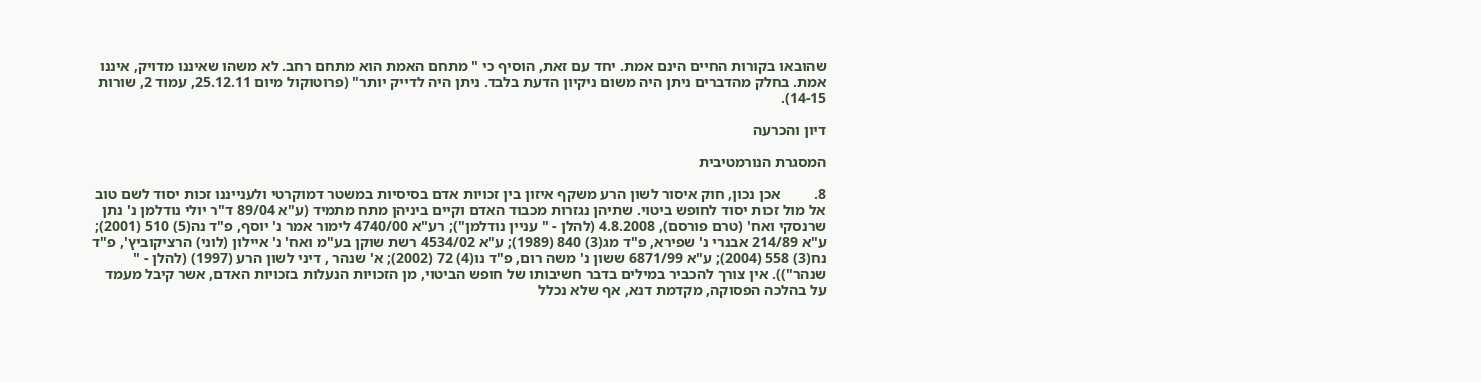שהובאו בקורות החיים הינם אמת. יחד עם זאת, הוסיף כי " מתחם האמת הוא מתחם רחב. לא משהו שאיננו מדויק, איננו אמת. בחלק מהדברים ניתן היה משום ניקיון הדעת בלבד. ניתן היה לדייק יותר" (פרוטוקול מיום 25.12.11, עמוד 2, שורות 14-15).

דיון והכרעה

המסגרת הנורמטיבית

8.         אכן נכון, חוק איסור לשון הרע משקף איזון בין זכויות אדם בסיסיות במשטר דמוקרטי ולענייננו זכות יסוד לשם טוב אל מול זכות יסוד לחופש ביטוי. שתיהן נגזרות מכבוד האדם וקיים ביניהן מתח מתמיד (ע"א 89/04 ד"ר יולי נודלמן נ' נתן שרנסקי ואח' (טרם פורסם), 4.8.2008 (להלן - " עניין נודלמן"); רע"א 4740/00 לימור אמר נ' יוסף, פ"ד נה(5) 510 (2001); ע"א 214/89 אבנרי נ' שפירא, פ"ד מג(3) 840 (1989); ע"א 4534/02 רשת שוקן בע"מ ואח' נ' איילון (לוני) הרציקוביץ', פ"ד נח(3) 558 (2004); ע"א 6871/99 ששון נ' משה רום, פ"ד נו(4) 72 (2002); א' שנהר , דיני לשון הרע (1997) (להלן - " שנהר")). אין צורך להכביר במילים בדבר חשיבותו של חופש הביטוי, מן הזכויות הנעלות בזכויות האדם, אשר קיבל מעמד על בהלכה הפסוקה, מקדמת דנא, אף שלא נכלל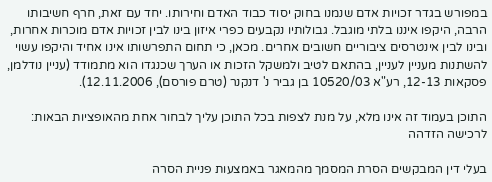במפורש בגדר זכויות אדם שנמנו בחוק יסוד כבוד האדם וחירותו. יחד עם זאת, חרף חשיבותו הרבה, היקפו איננו בלתי מוגבל. גבולותיו נקבעים כפרי איזון בינו לבין זכויות אדם מוכרות אחרות, ובינו לבין אינטרסים ציבוריים חשובים אחרים. מכאן, כי תחום התפרשותו אינו אחיד והיקפו עשוי להשתנות מעניין לעניין, בהתאם לטיב ולמשקל הזכות או הערך שכנגדו הוא מתמודד (עניין נודלמן, פסקאות 12-13, רע"א 10520/03 בן גביר נ' דנקנר (טרם פורסם), 12.11.2006).

התוכן בעמוד זה אינו מלא, על מנת לצפות בכל התוכן עליך לבחור אחת מהאופציות הבאות:
לרכישה הזדהה

בעלי דין המבקשים הסרת המסמך מהמאגר באמצעות פניית הסרה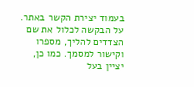בעמוד יצירת הקשר באתר. על הבקשה לכלול את שם הצדדים להליך, מספרו וקישור למסמך. כמו כן, יציין בעל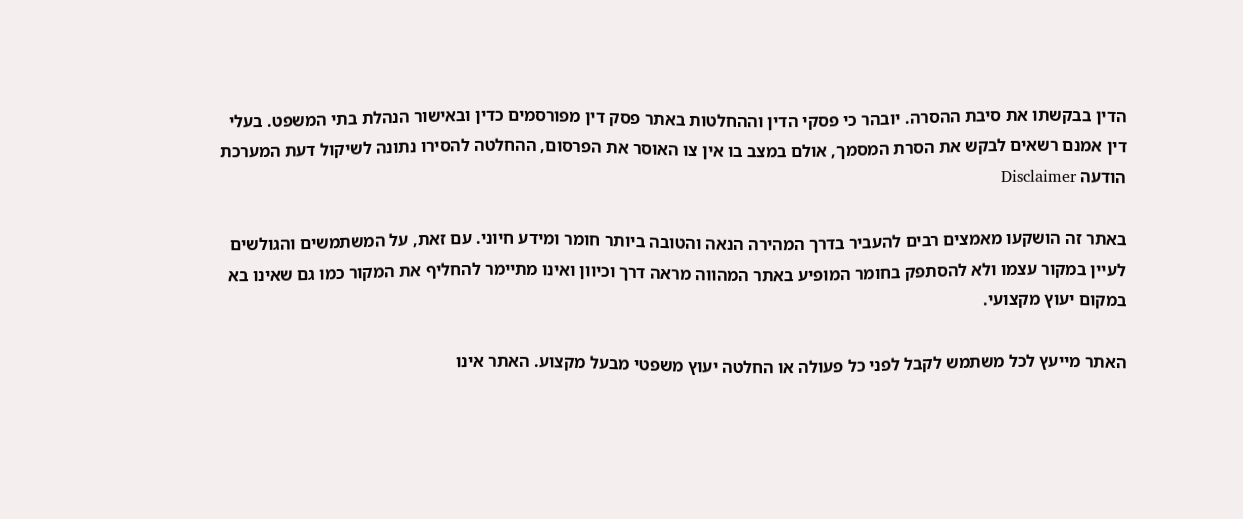הדין בבקשתו את סיבת ההסרה. יובהר כי פסקי הדין וההחלטות באתר פסק דין מפורסמים כדין ובאישור הנהלת בתי המשפט. בעלי דין אמנם רשאים לבקש את הסרת המסמך, אולם במצב בו אין צו האוסר את הפרסום, ההחלטה להסירו נתונה לשיקול דעת המערכת
הודעה Disclaimer

באתר זה הושקעו מאמצים רבים להעביר בדרך המהירה הנאה והטובה ביותר חומר ומידע חיוני. עם זאת, על המשתמשים והגולשים לעיין במקור עצמו ולא להסתפק בחומר המופיע באתר המהווה מראה דרך וכיוון ואינו מתיימר להחליף את המקור כמו גם שאינו בא במקום יעוץ מקצועי.

האתר מייעץ לכל משתמש לקבל לפני כל פעולה או החלטה יעוץ משפטי מבעל מקצוע. האתר אינו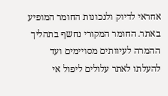אחראי לדיוק ולנכונות החומר המופיע באתר. החומר המקורי נחשף בתהליך ההמרה לעיוותים מסויימים ועד להעלתו לאתר עלולים ליפול אי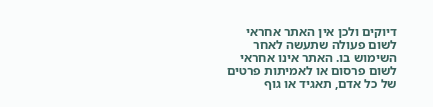דיוקים ולכן אין האתר אחראי לשום פעולה שתעשה לאחר השימוש בו. האתר אינו אחראי לשום פרסום או לאמיתות פרטים של כל אדם, תאגיד או גוף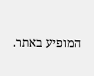המופיע באתר.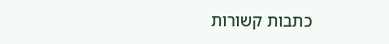כתבות קשורות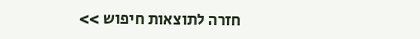חזרה לתוצאות חיפוש >>